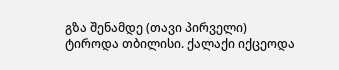გზა შენამდე (თავი პირველი)
ტიროდა თბილისი. ქალაქი იქცეოდა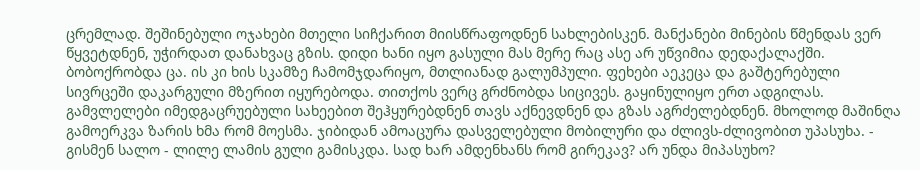ცრემლად. შეშინებული ოჯახები მთელი სიჩქარით მიისწრაფოდნენ სახლებისკენ. მანქანები მინების წმენდას ვერ წყვეტდნენ, უჭირდათ დანახვაც გზის. დიდი ხანი იყო გასული მას მერე რაც ასე არ უწვიმია დედაქალაქში. ბობოქრობდა ცა. ის კი ხის სკამზე ჩამომჯდარიყო, მთლიანად გალუმპული. ფეხები აეკეცა და გაშტერებული სივრცეში დაკარგული მზერით იყურებოდა. თითქოს ვერც გრძნობდა სიცივეს. გაყინულიყო ერთ ადგილას. გამვლელები იმედგაცრუებული სახეებით შეჰყურებდნენ თავს აქნევდნენ და გზას აგრძელებდნენ. მხოლოდ მაშინღა გამოერკვა ზარის ხმა რომ მოესმა. ჯიბიდან ამოაცურა დასველებული მობილური და ძლივს-ძლივობით უპასუხა. - გისმენ სალო - ლილე ლამის გული გამისკდა. სად ხარ ამდენხანს რომ გირეკავ? არ უნდა მიპასუხო?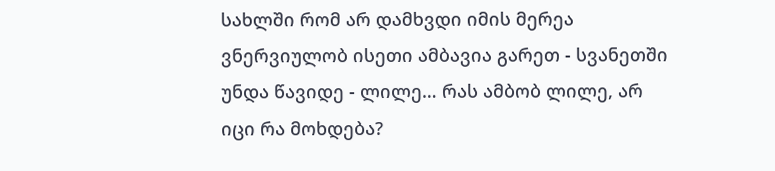სახლში რომ არ დამხვდი იმის მერეა ვნერვიულობ ისეთი ამბავია გარეთ - სვანეთში უნდა წავიდე - ლილე… რას ამბობ ლილე, არ იცი რა მოხდება?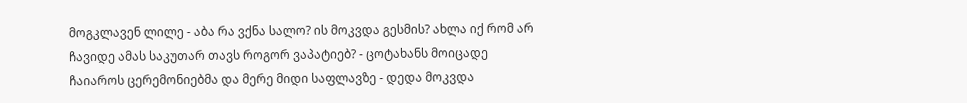მოგკლავენ ლილე - აბა რა ვქნა სალო? ის მოკვდა გესმის? ახლა იქ რომ არ ჩავიდე ამას საკუთარ თავს როგორ ვაპატიებ? - ცოტახანს მოიცადე ჩაიაროს ცერემონიებმა და მერე მიდი საფლავზე - დედა მოკვდა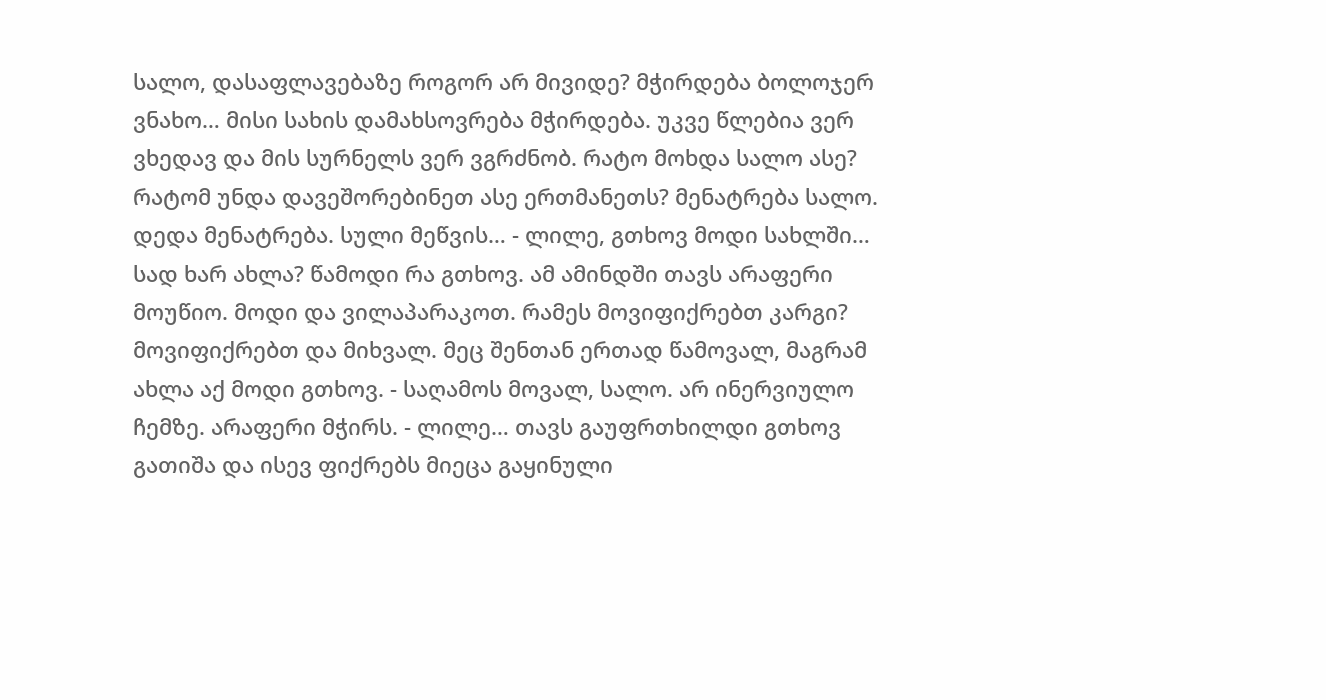სალო, დასაფლავებაზე როგორ არ მივიდე? მჭირდება ბოლოჯერ ვნახო… მისი სახის დამახსოვრება მჭირდება. უკვე წლებია ვერ ვხედავ და მის სურნელს ვერ ვგრძნობ. რატო მოხდა სალო ასე? რატომ უნდა დავეშორებინეთ ასე ერთმანეთს? მენატრება სალო. დედა მენატრება. სული მეწვის… - ლილე, გთხოვ მოდი სახლში… სად ხარ ახლა? წამოდი რა გთხოვ. ამ ამინდში თავს არაფერი მოუწიო. მოდი და ვილაპარაკოთ. რამეს მოვიფიქრებთ კარგი? მოვიფიქრებთ და მიხვალ. მეც შენთან ერთად წამოვალ, მაგრამ ახლა აქ მოდი გთხოვ. - საღამოს მოვალ, სალო. არ ინერვიულო ჩემზე. არაფერი მჭირს. - ლილე… თავს გაუფრთხილდი გთხოვ გათიშა და ისევ ფიქრებს მიეცა გაყინული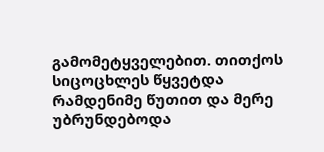გამომეტყველებით. თითქოს სიცოცხლეს წყვეტდა რამდენიმე წუთით და მერე უბრუნდებოდა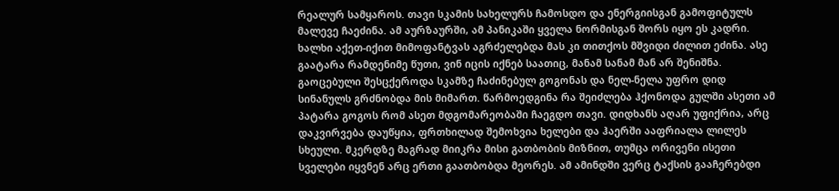რეალურ სამყაროს. თავი სკამის სახელურს ჩამოსდო და ენერგიისგან გამოფიტულს მალევე ჩაეძინა. ამ აურზაურში, ამ პანიკაში ყველა ნორმისგან შორს იყო ეს კადრი. ხალხი აქეთ-იქით მიმოფანტვას აგრძელებდა მას კი თითქოს მშვიდი ძილით ეძინა. ასე გაატარა რამდენიმე წუთი, ვინ იცის იქნებ საათიც, მანამ სანამ მან არ შენიშნა. გაოცებული შესცქეროდა სკამზე ჩაძინებულ გოგონას და ნელ-ნელა უფრო დიდ სინანულს გრძნობდა მის მიმართ. წარმოედგინა რა შეიძლება ჰქონოდა გულში ასეთი ამ პატარა გოგოს რომ ასეთ მდგომარეობაში ჩაეგდო თავი. დიდხანს აღარ უფიქრია, არც დაკვირვება დაუწყია, ფრთხილად შემოხვია ხელები და ჰაერში ააფრიალა ლილეს სხეული. მკერდზე მაგრად მიიკრა მისი გათბობის მიზნით, თუმცა ორივენი ისეთი სველები იყვნენ არც ერთი გაათბობდა მეორეს. ამ ამინდში ვერც ტაქსის გააჩერებდი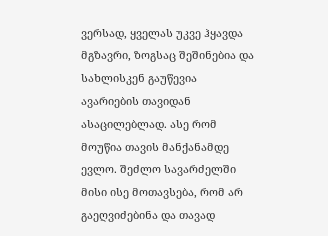ვერსად, ყველას უკვე ჰყავდა მგზავრი, ზოგსაც შეშინებია და სახლისკენ გაუწევია ავარიების თავიდან ასაცილებლად. ასე რომ მოუწია თავის მანქანამდე ევლო. შეძლო სავარძელში მისი ისე მოთავსება, რომ არ გაეღვიძებინა და თავად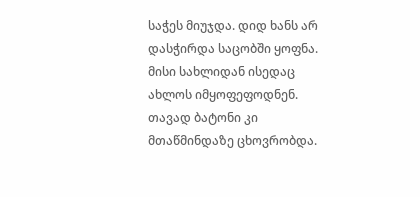საჭეს მიუჯდა. დიდ ხანს არ დასჭირდა საცობში ყოფნა. მისი სახლიდან ისედაც ახლოს იმყოფეფოდნენ. თავად ბატონი კი მთაწმინდაზე ცხოვრობდა.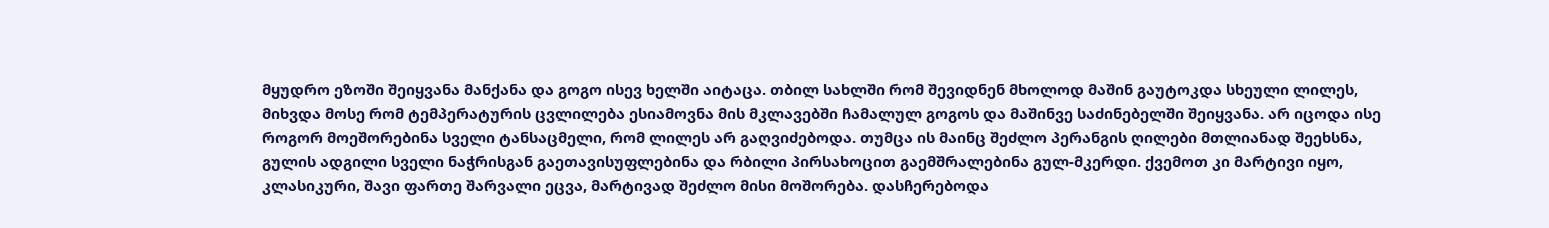მყუდრო ეზოში შეიყვანა მანქანა და გოგო ისევ ხელში აიტაცა. თბილ სახლში რომ შევიდნენ მხოლოდ მაშინ გაუტოკდა სხეული ლილეს, მიხვდა მოსე რომ ტემპერატურის ცვლილება ესიამოვნა მის მკლავებში ჩამალულ გოგოს და მაშინვე საძინებელში შეიყვანა. არ იცოდა ისე როგორ მოეშორებინა სველი ტანსაცმელი, რომ ლილეს არ გაღვიძებოდა. თუმცა ის მაინც შეძლო პერანგის ღილები მთლიანად შეეხსნა, გულის ადგილი სველი ნაჭრისგან გაეთავისუფლებინა და რბილი პირსახოცით გაემშრალებინა გულ-მკერდი. ქვემოთ კი მარტივი იყო, კლასიკური, შავი ფართე შარვალი ეცვა, მარტივად შეძლო მისი მოშორება. დასჩერებოდა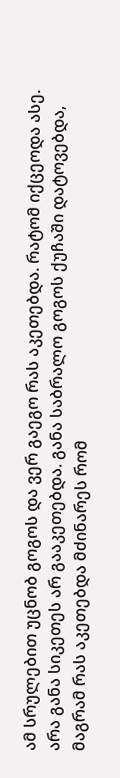ამ სრულებით უცნობ გოგოს და ვერ გაეგო რას აკეთებდა. რატომ იქცეოდა ასე. არა განა სიკეთეს არ გააკეთებდა. განა საბრალო გოგოს ქუჩაში დატოვებდა, მაგრამ რას აკეთებდა მძინარეს რომ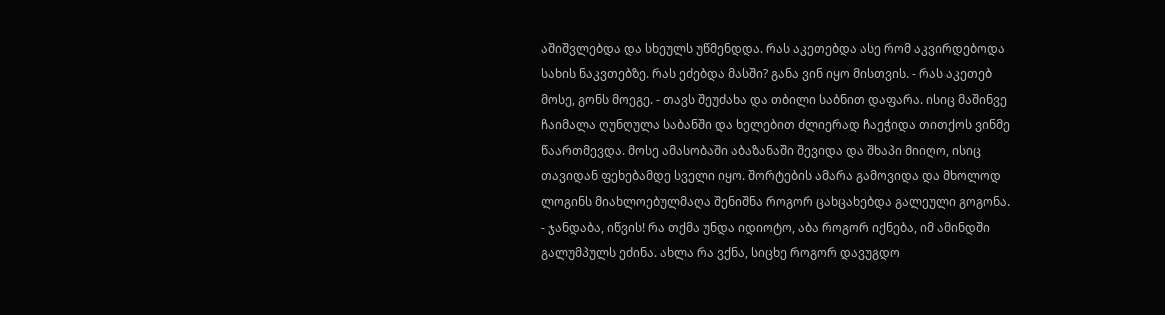აშიშვლებდა და სხეულს უწმენდდა. რას აკეთებდა ასე რომ აკვირდებოდა სახის ნაკვთებზე. რას ეძებდა მასში? განა ვინ იყო მისთვის. - რას აკეთებ მოსე, გონს მოეგე. - თავს შეუძახა და თბილი საბნით დაფარა. ისიც მაშინვე ჩაიმალა ღუნღულა საბანში და ხელებით ძლიერად ჩაეჭიდა თითქოს ვინმე წაართმევდა. მოსე ამასობაში აბაზანაში შევიდა და შხაპი მიიღო, ისიც თავიდან ფეხებამდე სველი იყო. შორტების ამარა გამოვიდა და მხოლოდ ლოგინს მიახლოებულმაღა შენიშნა როგორ ცახცახებდა გალეული გოგონა. - ჯანდაბა, იწვის! რა თქმა უნდა იდიოტო, აბა როგორ იქნება, იმ ამინდში გალუმპულს ეძინა. ახლა რა ვქნა, სიცხე როგორ დავუგდო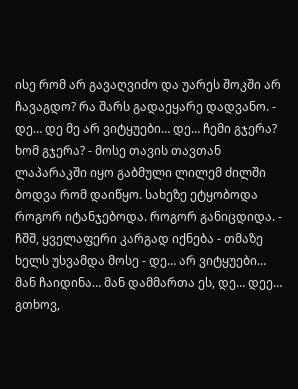ისე რომ არ გავაღვიძო და უარეს შოკში არ ჩავაგდო? რა შარს გადაეყარე დადვანო. - დე… დე მე არ ვიტყუები… დე… ჩემი გჯერა? ხომ გჯერა? - მოსე თავის თავთან ლაპარაკში იყო გაბმული ლილემ ძილში ბოდვა რომ დაიწყო. სახეზე ეტყობოდა როგორ იტანჯებოდა. როგორ განიცდიდა. - ჩშშ, ყველაფერი კარგად იქნება - თმაზე ხელს უსვამდა მოსე - დე… არ ვიტყუები… მან ჩაიდინა… მან დამმართა ეს, დე… დეე… გთხოვ,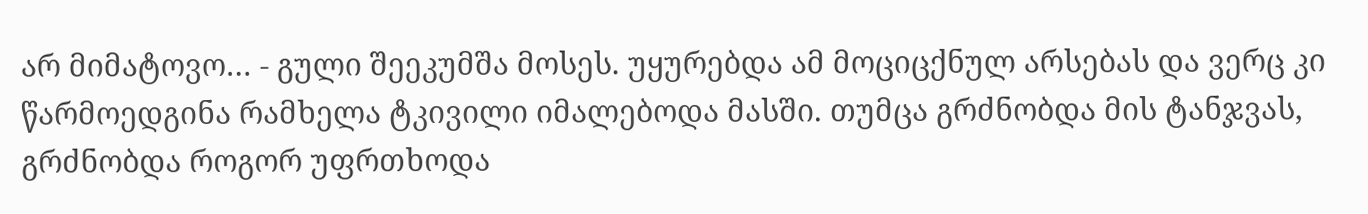არ მიმატოვო… - გული შეეკუმშა მოსეს. უყურებდა ამ მოციცქნულ არსებას და ვერც კი წარმოედგინა რამხელა ტკივილი იმალებოდა მასში. თუმცა გრძნობდა მის ტანჯვას, გრძნობდა როგორ უფრთხოდა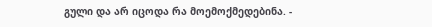გული და არ იცოდა რა მოემოქმედებინა. -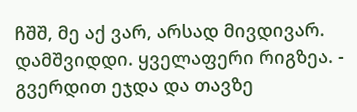ჩშშ, მე აქ ვარ, არსად მივდივარ. დამშვიდდი. ყველაფერი რიგზეა. - გვერდით ეჯდა და თავზე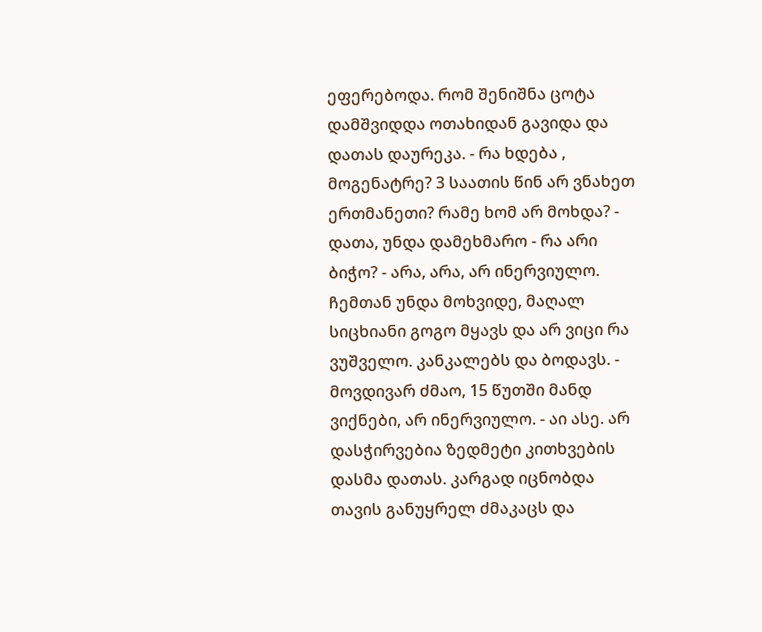ეფერებოდა. რომ შენიშნა ცოტა დამშვიდდა ოთახიდან გავიდა და დათას დაურეკა. - რა ხდება , მოგენატრე? 3 საათის წინ არ ვნახეთ ერთმანეთი? რამე ხომ არ მოხდა? - დათა, უნდა დამეხმარო - რა არი ბიჭო? - არა, არა, არ ინერვიულო. ჩემთან უნდა მოხვიდე, მაღალ სიცხიანი გოგო მყავს და არ ვიცი რა ვუშველო. კანკალებს და ბოდავს. - მოვდივარ ძმაო, 15 წუთში მანდ ვიქნები, არ ინერვიულო. - აი ასე. არ დასჭირვებია ზედმეტი კითხვების დასმა დათას. კარგად იცნობდა თავის განუყრელ ძმაკაცს და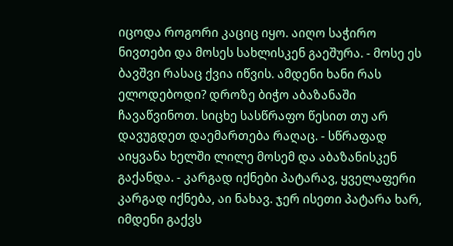იცოდა როგორი კაციც იყო. აიღო საჭირო ნივთები და მოსეს სახლისკენ გაეშურა. - მოსე ეს ბავშვი რასაც ქვია იწვის. ამდენი ხანი რას ელოდებოდი? დროზე ბიჭო აბაზანაში ჩავაწვინოთ. სიცხე სასწრაფო წესით თუ არ დავუგდეთ დაემართება რაღაც. - სწრაფად აიყვანა ხელში ლილე მოსემ და აბაზანისკენ გაქანდა. - კარგად იქნები პატარავ, ყველაფერი კარგად იქნება, აი ნახავ. ჯერ ისეთი პატარა ხარ, იმდენი გაქვს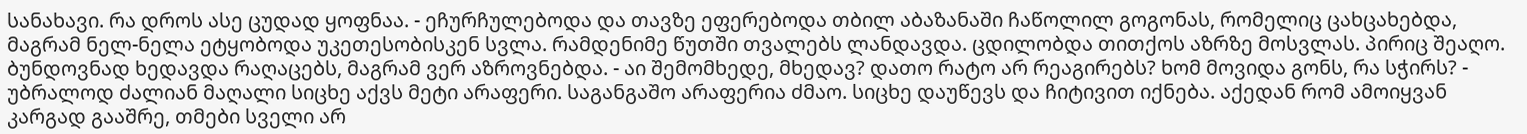სანახავი. რა დროს ასე ცუდად ყოფნაა. - ეჩურჩულებოდა და თავზე ეფერებოდა თბილ აბაზანაში ჩაწოლილ გოგონას, რომელიც ცახცახებდა, მაგრამ ნელ-ნელა ეტყობოდა უკეთესობისკენ სვლა. რამდენიმე წუთში თვალებს ლანდავდა. ცდილობდა თითქოს აზრზე მოსვლას. პირიც შეაღო. ბუნდოვნად ხედავდა რაღაცებს, მაგრამ ვერ აზროვნებდა. - აი შემომხედე, მხედავ? დათო რატო არ რეაგირებს? ხომ მოვიდა გონს, რა სჭირს? - უბრალოდ ძალიან მაღალი სიცხე აქვს მეტი არაფერი. საგანგაშო არაფერია ძმაო. სიცხე დაუწევს და ჩიტივით იქნება. აქედან რომ ამოიყვან კარგად გააშრე, თმები სველი არ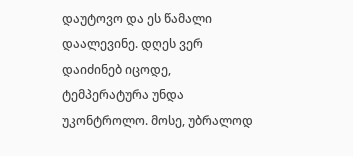დაუტოვო და ეს წამალი დაალევინე. დღეს ვერ დაიძინებ იცოდე, ტემპერატურა უნდა უკონტროლო. მოსე, უბრალოდ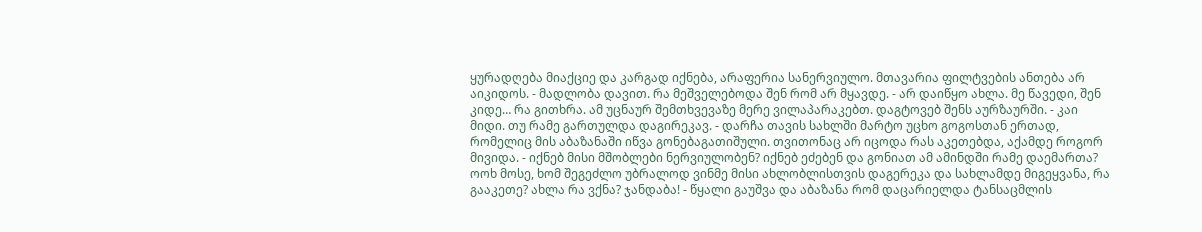ყურადღება მიაქციე და კარგად იქნება, არაფერია სანერვიულო. მთავარია ფილტვების ანთება არ აიკიდოს. - მადლობა დავით. რა მეშველებოდა შენ რომ არ მყავდე. - არ დაიწყო ახლა. მე წავედი, შენ კიდე… რა გითხრა. ამ უცნაურ შემთხვევაზე მერე ვილაპარაკებთ. დაგტოვებ შენს აურზაურში. - კაი მიდი. თუ რამე გართულდა დაგირეკავ. - დარჩა თავის სახლში მარტო უცხო გოგოსთან ერთად, რომელიც მის აბაზანაში იწვა გონებაგათიშული. თვითონაც არ იცოდა რას აკეთებდა, აქამდე როგორ მივიდა. - იქნებ მისი მშობლები ნერვიულობენ? იქნებ ეძებენ და გონიათ ამ ამინდში რამე დაემართა? ოოხ მოსე, ხომ შეგეძლო უბრალოდ ვინმე მისი ახლობლისთვის დაგერეკა და სახლამდე მიგეყვანა, რა გააკეთე? ახლა რა ვქნა? ჯანდაბა! - წყალი გაუშვა და აბაზანა რომ დაცარიელდა ტანსაცმლის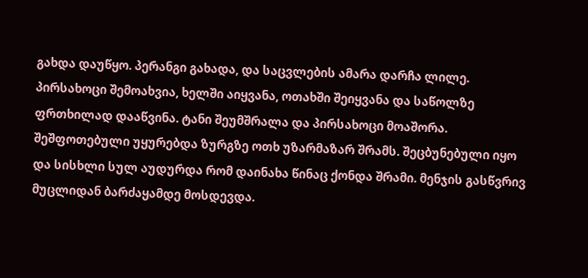გახდა დაუწყო. პერანგი გახადა, და საცვლების ამარა დარჩა ლილე. პირსახოცი შემოახვია, ხელში აიყვანა, ოთახში შეიყვანა და საწოლზე ფრთხილად დააწვინა. ტანი შეუმშრალა და პირსახოცი მოაშორა. შეშფოთებული უყურებდა ზურგზე ოთხ უზარმაზარ შრამს. შეცბუნებული იყო და სისხლი სულ აუდურდა რომ დაინახა წინაც ქონდა შრამი. მენჯის გასწვრივ მუცლიდან ბარძაყამდე მოსდევდა.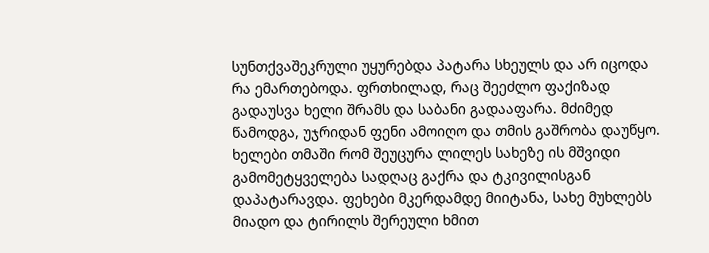სუნთქვაშეკრული უყურებდა პატარა სხეულს და არ იცოდა რა ემართებოდა. ფრთხილად, რაც შეეძლო ფაქიზად გადაუსვა ხელი შრამს და საბანი გადააფარა. მძიმედ წამოდგა, უჯრიდან ფენი ამოიღო და თმის გაშრობა დაუწყო. ხელები თმაში რომ შეუცურა ლილეს სახეზე ის მშვიდი გამომეტყველება სადღაც გაქრა და ტკივილისგან დაპატარავდა. ფეხები მკერდამდე მიიტანა, სახე მუხლებს მიადო და ტირილს შერეული ხმით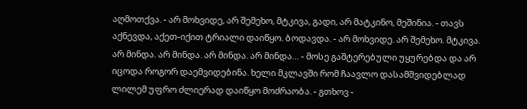აღმოთქვა. - არ მოხვიდე, არ შემეხო, მტკივა, გადი, არ მატკინო, მეშინია. - თავს აქნევდა, აქეთ-იქით ტრიალი დაიწყო. ბოდავდა. - არ მოხვიდე. არ შემეხო. მტკივა. არ მინდა. არ მინდა. არ მინდა. არ მინდა… - მოსე გაშტერებული უყურებდა და არ იცოდა როგორ დაემვიდებინა. ხელი მკლავში რომ ჩაავლო დასამშვიდებლად ლილემ უფრო ძლიერად დაიწყო მოძრაობა. - გთხოვ -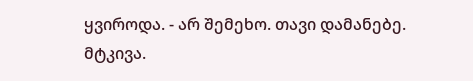ყვიროდა. - არ შემეხო. თავი დამანებე. მტკივა.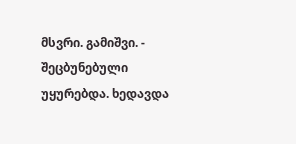მსვრი. გამიშვი. - შეცბუნებული უყურებდა. ხედავდა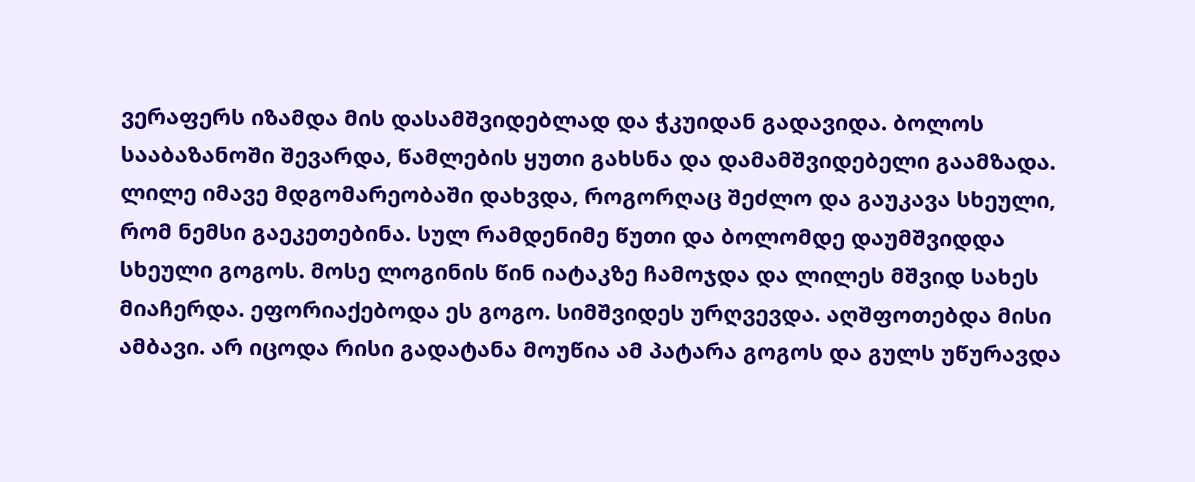ვერაფერს იზამდა მის დასამშვიდებლად და ჭკუიდან გადავიდა. ბოლოს სააბაზანოში შევარდა, წამლების ყუთი გახსნა და დამამშვიდებელი გაამზადა. ლილე იმავე მდგომარეობაში დახვდა, როგორღაც შეძლო და გაუკავა სხეული, რომ ნემსი გაეკეთებინა. სულ რამდენიმე წუთი და ბოლომდე დაუმშვიდდა სხეული გოგოს. მოსე ლოგინის წინ იატაკზე ჩამოჯდა და ლილეს მშვიდ სახეს მიაჩერდა. ეფორიაქებოდა ეს გოგო. სიმშვიდეს ურღვევდა. აღშფოთებდა მისი ამბავი. არ იცოდა რისი გადატანა მოუწია ამ პატარა გოგოს და გულს უწურავდა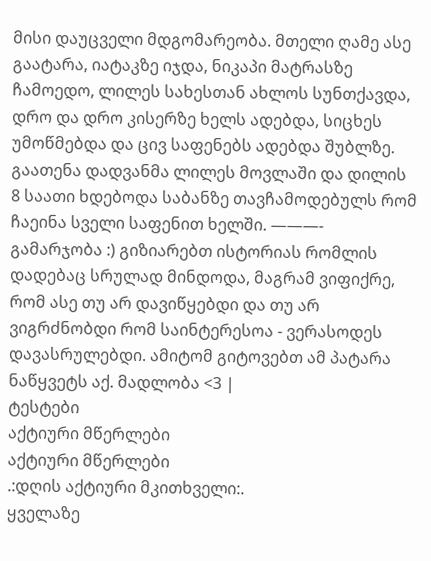მისი დაუცველი მდგომარეობა. მთელი ღამე ასე გაატარა, იატაკზე იჯდა, ნიკაპი მატრასზე ჩამოედო, ლილეს სახესთან ახლოს სუნთქავდა, დრო და დრო კისერზე ხელს ადებდა, სიცხეს უმოწმებდა და ცივ საფენებს ადებდა შუბლზე. გაათენა დადვანმა ლილეს მოვლაში და დილის 8 საათი ხდებოდა საბანზე თავჩამოდებულს რომ ჩაეინა სველი საფენით ხელში. ———- გამარჯობა :) გიზიარებთ ისტორიას რომლის დადებაც სრულად მინდოდა, მაგრამ ვიფიქრე, რომ ასე თუ არ დავიწყებდი და თუ არ ვიგრძნობდი რომ საინტერესოა - ვერასოდეს დავასრულებდი. ამიტომ გიტოვებთ ამ პატარა ნაწყვეტს აქ. მადლობა <3 |
ტესტები
აქტიური მწერლები
აქტიური მწერლები
.:დღის აქტიური მკითხველი:.
ყველაზე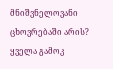მნიშვნელოვანი ცხოვრებაში არის?
ყველა გამოკ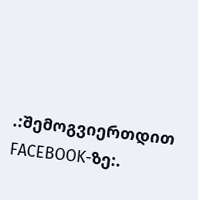.:შემოგვიერთდით FACEBOOK-ზე:.